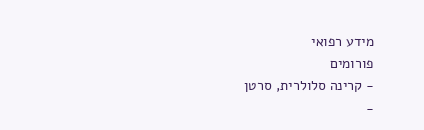מידע רפואי
פורומים
- קרינה סלולרית, סרטן
-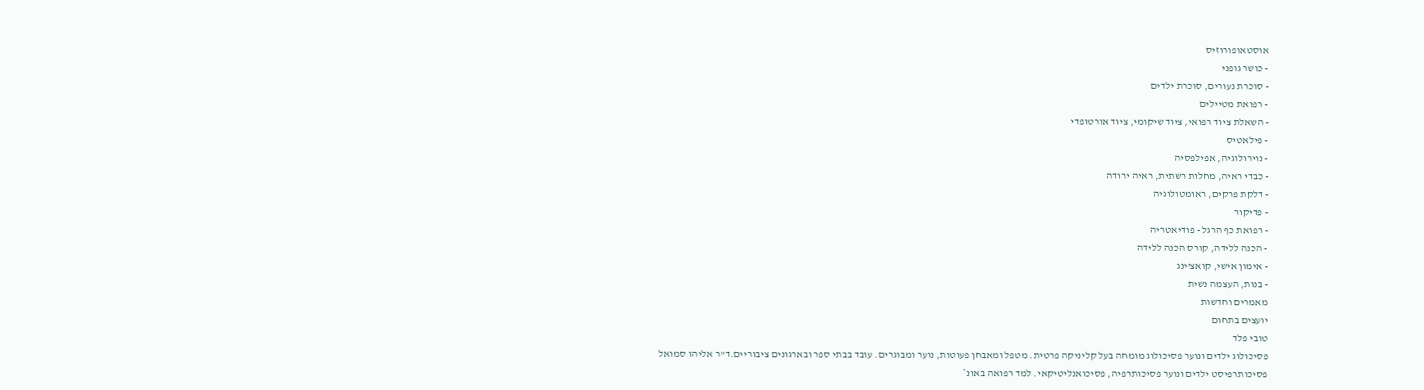אוסטאופורוזיס
- כושר גופני
- סוכרת נעורים, סוכרת ילדים
- רפואת מטיילים
- השאלת ציוד רפואי, ציוד שיקומי, ציוד אורטופדי
- פילאטיס
- נוירולוגיה, אפילפסיה
- כבדי ראיה, מחלות רשתית, ראיה ירודה
- דלקת פרקים, ראומטולוגיה
- פדיקור
- רפואת כף הרגל - פודיאטריה
- הכנה ללידה, קורס הכנה ללידה
- אימון אישי, קואצ'ינג
- בנות, העצמה נשית
מאמרים וחדשות
יועצים בתחום
טובי פלד
פסיכולוג ילדים ונוער פסיכולוג מומחה בעל קליניקה פרטית. מטפל ומאבחן פעוטות, נוער ומבוגרים. עובד בבתי ספר ובארגונים ציבוריים.ד"ר אליהו סמואל
פסיכותרפיסט ילדים ונוער פסיכותרפיה, פסיכואנליטיקאי. למד רפואה באונ`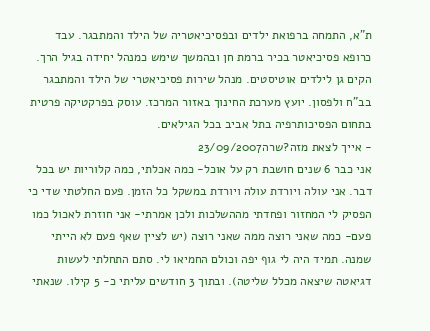ת"א, התמחה ברפואת ילדים ובפסיכיאטריה של הילד והמתבגר. עבד כרופא פסיכיאטר בכיר ברמת חן ובהמשך שימש כמנהל יחידה בגיל הרך. הקים גן לילדים אוטיסטים. מנהל שירות פסיכיאטרי של הילד והמתבגר בב"ח ולפסון. יועץ מערכת החינוך באזור המרכז. עוסק בפרקטיקה פרטית בתחום הפסיכותרפיה בתל אביב בכל הגילאים.
- אייך לצאת מזה?שרה23/09/2007
אני כבר 6 שנים חושבת רק על אוכל- כמה אכלתי, כמה קלוריות יש בכל דבר. אני עולה ויורדת עולה ויורדת במשקל כל הזמן. פעם החלטתי שדי כי הפסיק לי המחזור ופחדתי מההשלכות ולכן אמרתי- אני חוזרת לאכול כמו פעם- כמה שאני רוצה ממה שאני רוצה (יש לציין שאף פעם לא הייתי שמנה. תמיד היה לי גוף יפה וכולם החמיאו לי. סתם התחלתי לעשות דגיאטה שיצאה מכלל שליטה). ובתוך 3 חודשים עליתי כ- 5 קילו. שנאתי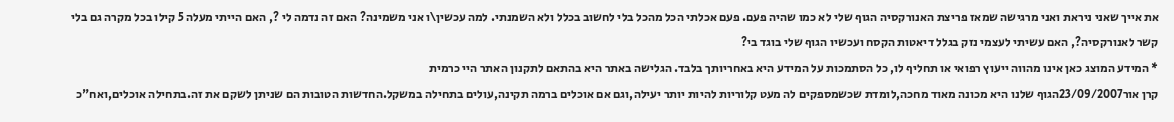את אייך שאני ניראת ואני מרגישה שמאז פריצת האנורקסיה הגוף שלי לא כמו שהיה פעם. פעם אכלתי הכל מהכל בלי לחשוב בכלל ולא השמנתי. למה עכשין\ו אני משמינה? האם זה נדמה לי ?, האם הייתי מעלה 5 קילו בכל מקרה גם בלי קשר לאנורקסיה?, האם עשיתי לעצמי נזק בגלל דיאטות הקסח ועכשיו הגוף שלי בוגד בי?
* המידע המוצג כאן אינו מהווה ייעוץ רפואי או תחליף לו, כל הסתמכות על המידע היא באחריותך בלבד. הגלישה באתר היא בהתאם לתקנון האתר היי כרמית
קרן אור23/09/2007הגוף שלנו היא מכונה מאוד מחכה,לומדת שכשמספקים לה מעט קלוריות להיות יותר יעילה,וגם אם אוכלים ברמה תקינה,עולים בתחילה במשקל.החדשות הטובות הם שניתן לשקם את זה.בתחילה אוכלים,ואח"כ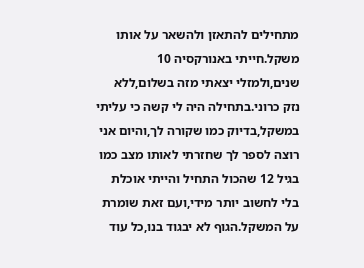מתחילים להתאזן ולהשאר על אותו משקל.חייתי באנורקסיה 10 שנים,ולמזלי יצאתי מזה בשלום,ללא נזק כרוני.בתחילה היה לי קשה כי עליתי במשקל,בדיוק כמו שקורה לך,והיום אני רוצה לספר לך שחזרתי לאותו מצב כמו בגיל 12 שהכול התחיל והייתי אוכלת בלי לחשוב יותר מידי,ועם זאת שומרת על המשקל.הגוף לא יבגוד בנו,כל עוד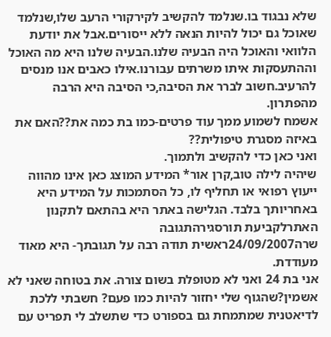שלא נבגוד בו.שנלמד להקשיב לקירקורי הרעב שלו,שנלמד שאוכל גם יכול להיות הנאה ללא ייסורים.אבל את יודעת הלוואי והאוכל היה הבעיה שלנו.הבעיה שלנו היא מה האוכל וההתעסקות איתו משרתים עבורנו.אילו כאבים אנו מנסים להרעיב.חשוב לברר את הסיבה,כי הסיבה היא הרבה מהפתרון.
אשמח לשמוע ממך עוד פרטים-כמו בת כמה את??האם את באיזה מסגרת טיפולית??
ואני כאן כדי להקשיב ולתמוך.
שיהיה לילה טוב,קרן אור* המידע המוצג כאן אינו מהווה ייעוץ רפואי או תחליף לו, כל הסתמכות על המידע היא באחריותך בלבד. הגלישה באתר היא בהתאם לתקנון האתרלקביעת תורסגירהתגובה
שרה24/09/2007ראשית תודה רבה על תגובתך- היא מאוד מעודדת.
אני בת 24 ואני לא מטופלת בשום צורה. את בטוחה שאני לא אשמין?שהגוף שלי יחזור להיות כמו פעם? חשבתי ללכת לדיאטנית שמתמחת גם בספורט כדי שתשלב לי תפריט עם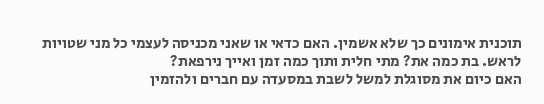תוכנית אימונים כך שלא אשמין. האם כדאי או שאני מכניסה לעצמי כל מני שטויות לראש. בת כמה את? מתי חלית ותוך כמה זמן ואייך נירפאת?
האם כיום את מסוגלת למשל לשבת במסעדה עם חברים ולהזמין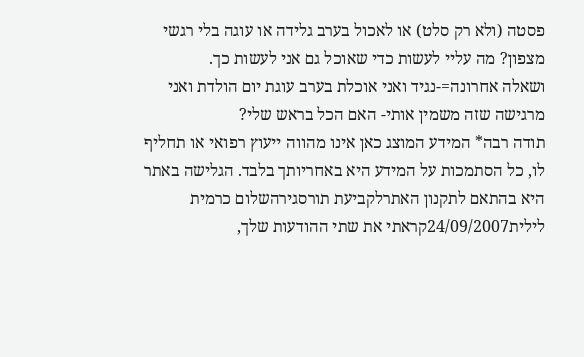פסטה (ולא רק סלט) או לאכול בערב גלידה או עוגה בלי רגשי מצפון? מה עליי לעשות כדי שאוכל גם אני לעשות כך.
ושאלה אחרונה=-נגיד ואני אוכלת בערב עוגת יום הולדת ואני מרגישה שזה משמין אותי- האם הכל בראש שלי?
תודה רבה* המידע המוצג כאן אינו מהווה ייעוץ רפואי או תחליף לו, כל הסתמכות על המידע היא באחריותך בלבד. הגלישה באתר היא בהתאם לתקנון האתרלקביעת תורסגירהשלום כרמית
לילית24/09/2007קראתי את שתי ההודעות שלך,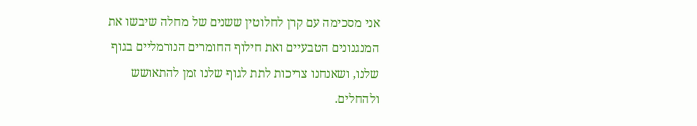אני מסכימה עם קרן לחלוטין ששנים של מחלה שיבשו את המנגנונים הטבעיים ואת חילוף החומרים הנורמליים בגוף שלנו, ושאנחנו צריכות לתת לגוף שלנו זמן להתאושש ולהחלים.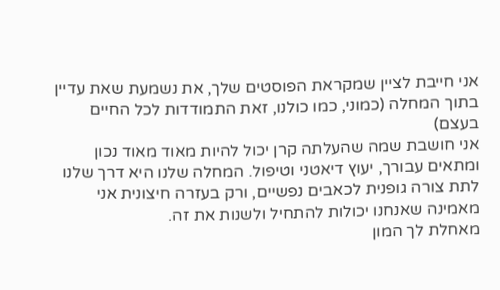אני חייבת לציין שמקראת הפוסטים שלך, את נשמעת שאת עדיין בתוך המחלה (כמוני, כמו כולנו, זאת התמודדות לכל החיים בעצם)
אני חושבת שמה שהעלתה קרן יכול להיות מאוד מאוד נכון ומתאים עבורך, יעוץ דיאטני וטיפול. המחלה שלנו היא דרך שלנו לתת צורה גופנית לכאבים נפשיים, ורק בעזרה חיצונית אני מאמינה שאנחנו יכולות להתחיל ולשנות את זה.
מאחלת לך המון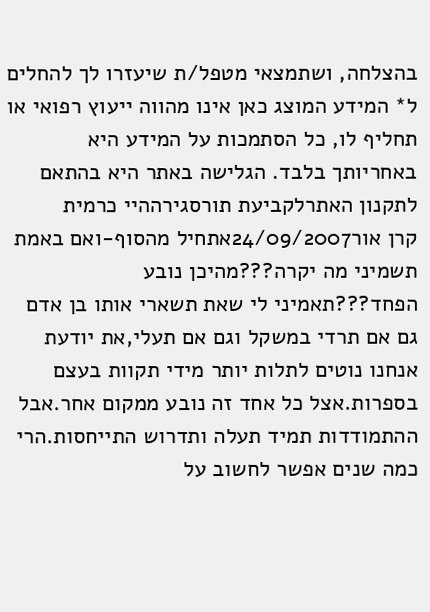בהצלחה, ושתמצאי מטפל/ת שיעזרו לך להחלים
ל* המידע המוצג כאן אינו מהווה ייעוץ רפואי או תחליף לו, כל הסתמכות על המידע היא באחריותך בלבד. הגלישה באתר היא בהתאם לתקנון האתרלקביעת תורסגירההיי כרמית
קרן אור24/09/2007אתחיל מהסוף-ואם באמת תשמיני מה יקרה???מהיכן נובע הפחד???תאמיני לי שאת תשארי אותו בן אדם גם אם תרדי במשקל וגם אם תעלי,את יודעת אנחנו נוטים לתלות יותר מידי תקוות בעצם בספרות.אצל כל אחד זה נובע ממקום אחר.אבל ההתמודדות תמיד תעלה ותדרוש התייחסות.הרי כמה שנים אפשר לחשוב על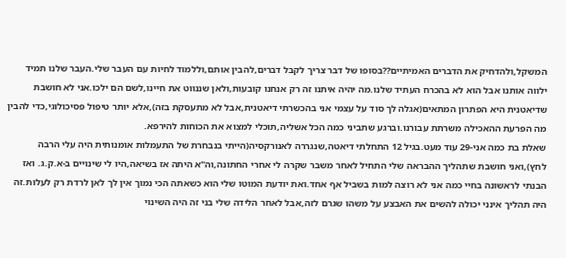המשקל,ולהדחיק את הדברים האמיתיים??בסופו של דבר צריך לקבל דברים,להבין אותם,וללמוד לחיות עם העבר שלי.העבר שלנו תמיד ילווה אותנו אבל הוא לא בהכרח העתיד שלנו.מה יהיה איתנו זה רק אנחנו קובעות,ולאן שננווט את חיינו,לשם הם ילכו.אני לא חושבת שדיאטנית היא הפתרון המתאים(אגלה לך סוד על עצמי אני בהכשרתי דיאטנית,אבל לא מתעסקת בזה),אלא יותר טיפול פסיכולוגי,כדי להבין מה הפרעת ההאכילה משרתת עבורנו.וברגע שתביני כמה הכל אשליה,תוכלי למצוא את הכוחות להירפא.
שאלת בת כמה אני-29 עוד מעט.בגיל 12 התחלתי דיאטה,שנגררה לאנורקסיה(הייתי בנבחרת של התעמלות אומנותית היה עלי הרבה לחץ),ואני חושבת שתהליך ההבראה שלי התחיל לאחר משבר שקרה לי אחרי החתונה,וה"א היתה אז בשיאה,היו לי שינויים ב-א.ק.ג. ואז הבנתי לראשונה בחיי כמה אני לא רוצה למות בשביל אף אחד.ואת יודעת המוטו שלי הוא כשאתה הכי נמוך אין לך לאן לרדת רק לעלות.זה היה תהליך אינני יכולה להשים את האבצע על משהו שגרם לזה,אבל לאחר הלידה שלי בני זה היה השינוי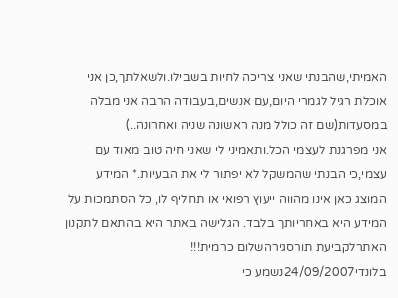האמיתי,שהבנתי שאני צריכה לחיות בשבילו.ולשאלתך,כן אני אוכלת רגיל לגמרי היום,עם אנשים,בעבודה הרבה אני מבלה במסעדות(שם זה כולל מנה ראשונה שניה ואחרונה..)
אני מפרגנת לעצמי הכל.ותאמיני לי שאני חיה טוב מאוד עם עצמי,כי הבנתי שהמשקל לא יפתור לי את הבעיות.* המידע המוצג כאן אינו מהווה ייעוץ רפואי או תחליף לו, כל הסתמכות על המידע היא באחריותך בלבד. הגלישה באתר היא בהתאם לתקנון האתרלקביעת תורסגירהשלום כרמית!!!
בלונדי24/09/2007נשמע כי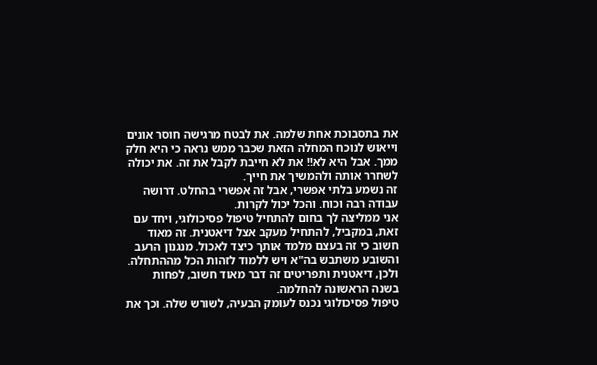את בתסבוכת אחת שלמה. את לבטח מרגישה חוסר אונים וייאוש לנוכח המחלה הזאת שכבר ממש נראה כי היא חלק ממך. אבל היא לא!! את לא חייבת לקבל את זה. את יכולה לשחרר אותה ולהמשיך את חייך.
זה נשמע בלתי אפשרי, אבל זה אפשרי בהחלט. דרושה עבודה רבה וכוח. והכל יכול לקרות.
אני ממליצה לך בחום להתחיל טיפול פסיכולוגי, ויחד עם זאת, במקביל, להתחיל מעקב אצל דיאטנית. זה מאוד חשוב כי זה בעצם מלמד אותך כיצד לאכול. מנגנון הרעב והשובע משתבש בה"א ויש ללמוד לזהות הכל מההתחלה. ולכן, דיאטנית ותפריטים זה דבר מאוד חשוב, לפחות בשנה הראשונה להחלמה.
טיפול פסיכולוגי נכנס לעומק הבעיה, לשורש שלה. וכך את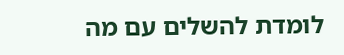לומדת להשלים עם מה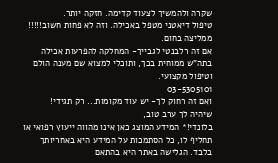שקרה ולהמשיך לצעוד קדימה. חזקה יותר.
טיפול דיאטני מטפל באכילה. וזה לא פחות חשוב!!!!!
ממליצה בחום.
אם זה רלבנטי לגבייך- המחלקה להפרעות אכילה בתה"ש ממוחית בכך, ותוכלי למצוא שם מענה הולם וטיפול מקצועי.
03-5305101
ואם זה רחוק לך- יש עוד מקומות... רק תגידי!
שיהיה לך ערב טוב,
בלונדי!* המידע המוצג כאן אינו מהווה ייעוץ רפואי או תחליף לו, כל הסתמכות על המידע היא באחריותך בלבד. הגלישה באתר היא בהתאם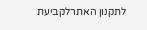לתקנון האתרלקביעת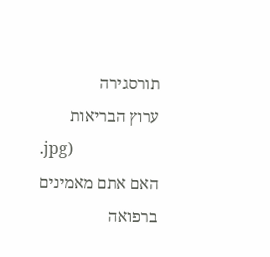תורסגירה
ערוץ הבריאות
.jpg)
האם אתם מאמינים ברפואה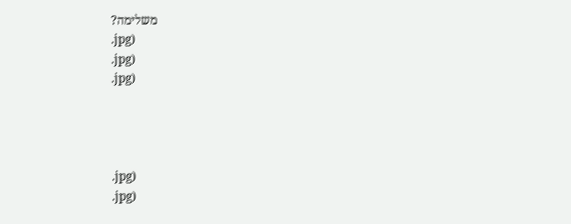משלימה?
.jpg)
.jpg)
.jpg)




.jpg)
.jpg)